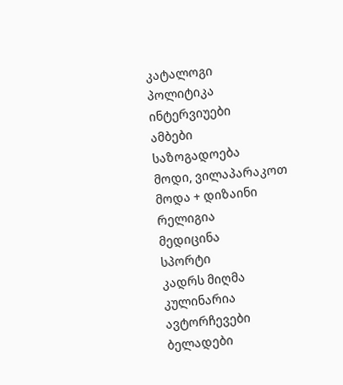კატალოგი
პოლიტიკა
ინტერვიუები
ამბები
საზოგადოება
მოდი, ვილაპარაკოთ
მოდა + დიზაინი
რელიგია
მედიცინა
სპორტი
კადრს მიღმა
კულინარია
ავტორჩევები
ბელადები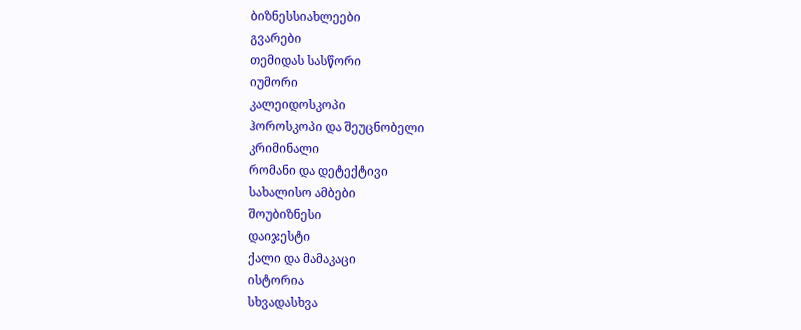ბიზნესსიახლეები
გვარები
თემიდას სასწორი
იუმორი
კალეიდოსკოპი
ჰოროსკოპი და შეუცნობელი
კრიმინალი
რომანი და დეტექტივი
სახალისო ამბები
შოუბიზნესი
დაიჯესტი
ქალი და მამაკაცი
ისტორია
სხვადასხვა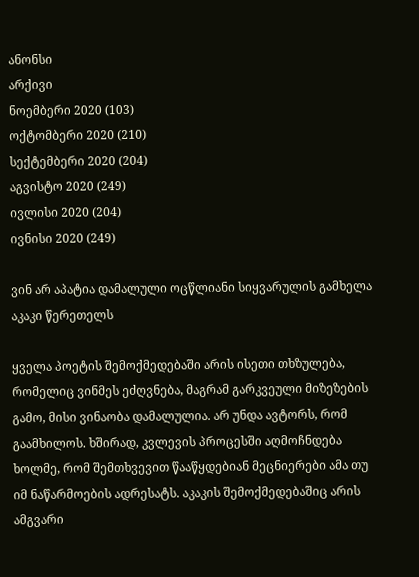ანონსი
არქივი
ნოემბერი 2020 (103)
ოქტომბერი 2020 (210)
სექტემბერი 2020 (204)
აგვისტო 2020 (249)
ივლისი 2020 (204)
ივნისი 2020 (249)

ვინ არ აპატია დამალული ოცწლიანი სიყვარულის გამხელა აკაკი წერეთელს

ყველა პოეტის შემოქმედებაში არის ისეთი თხზულება, რომელიც ვინმეს ეძღვნება, მაგრამ გარკვეული მიზეზების გამო, მისი ვინაობა დამალულია. არ უნდა ავტორს, რომ გაამხილოს. ხშირად, კვლევის პროცესში აღმოჩნდება ხოლმე, რომ შემთხვევით წააწყდებიან მეცნიერები ამა თუ იმ ნაწარმოების ადრესატს. აკაკის შემოქმედებაშიც არის ამგვარი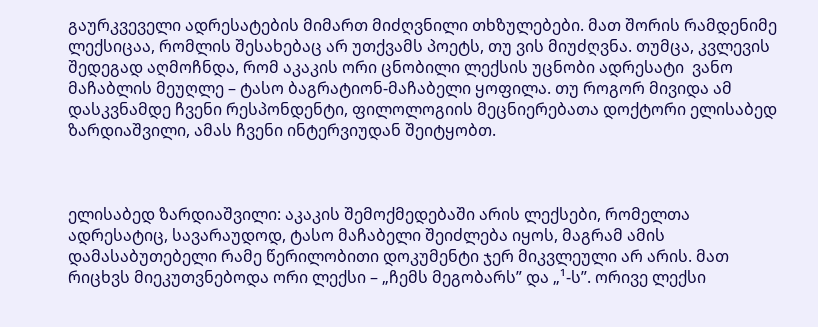გაურკვეველი ადრესატების მიმართ მიძღვნილი თხზულებები. მათ შორის რამდენიმე ლექსიცაა, რომლის შესახებაც არ უთქვამს პოეტს, თუ ვის მიუძღვნა. თუმცა, კვლევის შედეგად აღმოჩნდა, რომ აკაკის ორი ცნობილი ლექსის უცნობი ადრესატი  ვანო მაჩაბლის მეუღლე – ტასო ბაგრატიონ-მაჩაბელი ყოფილა. თუ როგორ მივიდა ამ დასკვნამდე ჩვენი რესპონდენტი, ფილოლოგიის მეცნიერებათა დოქტორი ელისაბედ ზარდიაშვილი, ამას ჩვენი ინტერვიუდან შეიტყობთ.



ელისაბედ ზარდიაშვილი: აკაკის შემოქმედებაში არის ლექსები, რომელთა ადრესატიც, სავარაუდოდ, ტასო მაჩაბელი შეიძლება იყოს, მაგრამ ამის დამასაბუთებელი რამე წერილობითი დოკუმენტი ჯერ მიკვლეული არ არის. მათ რიცხვს მიეკუთვნებოდა ორი ლექსი – „ჩემს მეგობარს” და „¹-ს”. ორივე ლექსი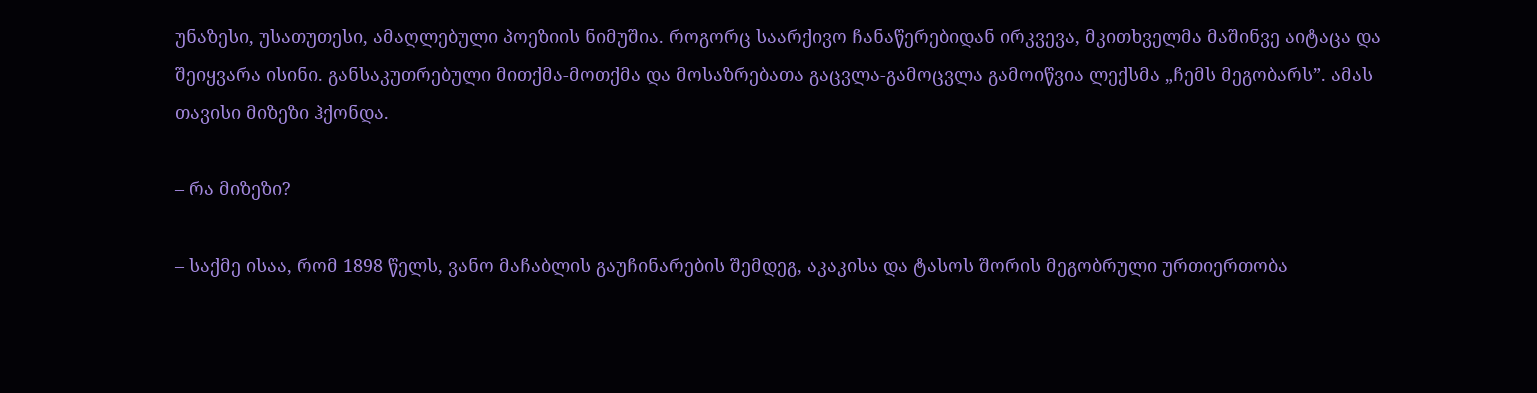უნაზესი, უსათუთესი, ამაღლებული პოეზიის ნიმუშია. როგორც საარქივო ჩანაწერებიდან ირკვევა, მკითხველმა მაშინვე აიტაცა და შეიყვარა ისინი. განსაკუთრებული მითქმა-მოთქმა და მოსაზრებათა გაცვლა-გამოცვლა გამოიწვია ლექსმა „ჩემს მეგობარს”. ამას თავისი მიზეზი ჰქონდა.

– რა მიზეზი?

– საქმე ისაა, რომ 1898 წელს, ვანო მაჩაბლის გაუჩინარების შემდეგ, აკაკისა და ტასოს შორის მეგობრული ურთიერთობა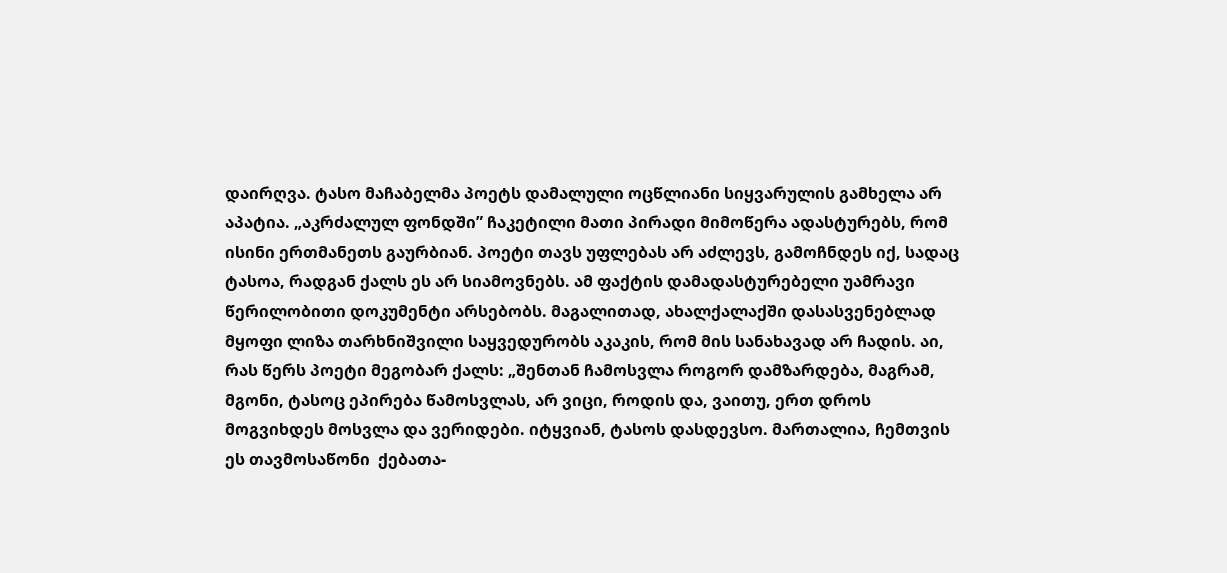დაირღვა. ტასო მაჩაბელმა პოეტს დამალული ოცწლიანი სიყვარულის გამხელა არ აპატია. „აკრძალულ ფონდში” ჩაკეტილი მათი პირადი მიმოწერა ადასტურებს, რომ ისინი ერთმანეთს გაურბიან. პოეტი თავს უფლებას არ აძლევს, გამოჩნდეს იქ, სადაც ტასოა, რადგან ქალს ეს არ სიამოვნებს. ამ ფაქტის დამადასტურებელი უამრავი წერილობითი დოკუმენტი არსებობს. მაგალითად, ახალქალაქში დასასვენებლად მყოფი ლიზა თარხნიშვილი საყვედურობს აკაკის, რომ მის სანახავად არ ჩადის. აი, რას წერს პოეტი მეგობარ ქალს: „შენთან ჩამოსვლა როგორ დამზარდება, მაგრამ, მგონი, ტასოც ეპირება წამოსვლას, არ ვიცი, როდის და, ვაითუ, ერთ დროს მოგვიხდეს მოსვლა და ვერიდები. იტყვიან, ტასოს დასდევსო. მართალია, ჩემთვის ეს თავმოსაწონი  ქებათა-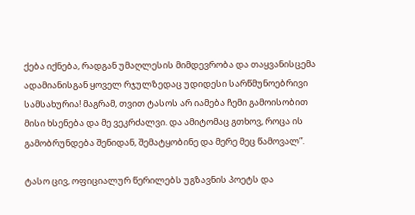ქება იქნება, რადგან უმაღლესის მიმდევრობა და თაყვანისცემა ადამიანისგან ყოველ რჯულზედაც უდიდესი სარწმუნოებრივი სამსახურია! მაგრამ, თვით ტასოს არ იამება ჩემი გამოისობით მისი ხსენება და მე ვეკრძალვი. და ამიტომაც გთხოვ, როცა ის გამობრუნდება შენიდან, შემატყობინე და მერე მეც წამოვალ”.

ტასო ცივ, ოფიციალურ წერილებს უგზავნის პოეტს და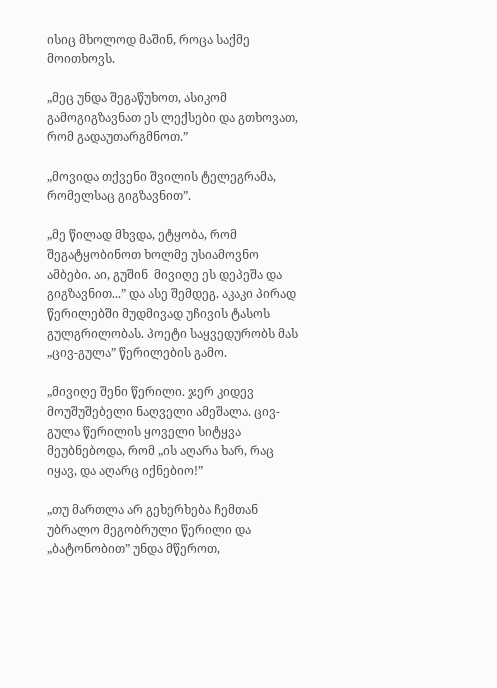ისიც მხოლოდ მაშინ, როცა საქმე მოითხოვს.

„მეც უნდა შეგაწუხოთ, ასიკომ გამოგიგზავნათ ეს ლექსები და გთხოვათ, რომ გადაუთარგმნოთ.”

„მოვიდა თქვენი შვილის ტელეგრამა, რომელსაც გიგზავნით”.

„მე წილად მხვდა, ეტყობა, რომ შეგატყობინოთ ხოლმე უსიამოვნო ამბები. აი, გუშინ  მივიღე ეს დეპეშა და გიგზავნით...” და ასე შემდეგ. აკაკი პირად წერილებში მუდმივად უჩივის ტასოს გულგრილობას. პოეტი საყვედურობს მას „ცივ-გულა” წერილების გამო.

„მივიღე შენი წერილი. ჯერ კიდევ მოუშუშებელი ნაღველი ამეშალა. ცივ-გულა წერილის ყოველი სიტყვა მეუბნებოდა, რომ „ის აღარა ხარ, რაც იყავ, და აღარც იქნებიო!”

„თუ მართლა არ გეხერხება ჩემთან უბრალო მეგობრული წერილი და „ბატონობით” უნდა მწეროთ,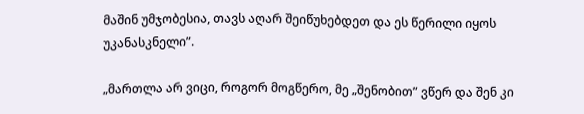მაშინ უმჯობესია, თავს აღარ შეიწუხებდეთ და ეს წერილი იყოს უკანასკნელი”.

„მართლა არ ვიცი, როგორ მოგწერო, მე „შენობით” ვწერ და შენ კი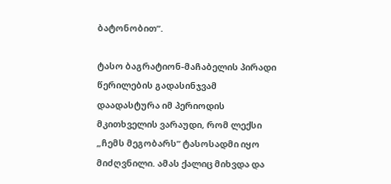ბატონობით”.

ტასო ბაგრატიონ-მაჩაბელის პირადი წერილების გადასინჯვამ დაადასტურა იმ პერიოდის მკითხველის ვარაუდი, რომ ლექსი „ჩემს მეგობარს” ტასოსადმი იყო მიძღვნილი. ამას ქალიც მიხვდა და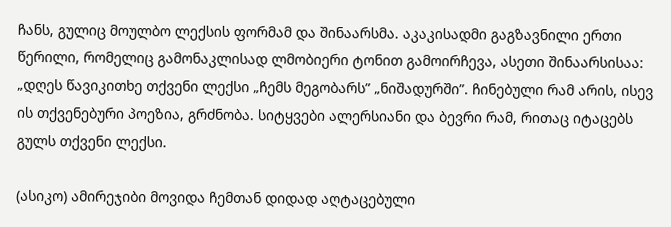ჩანს, გულიც მოულბო ლექსის ფორმამ და შინაარსმა. აკაკისადმი გაგზავნილი ერთი წერილი, რომელიც გამონაკლისად ლმობიერი ტონით გამოირჩევა, ასეთი შინაარსისაა: „დღეს წავიკითხე თქვენი ლექსი „ჩემს მეგობარს” „ნიშადურში”. ჩინებული რამ არის, ისევ ის თქვენებური პოეზია, გრძნობა. სიტყვები ალერსიანი და ბევრი რამ, რითაც იტაცებს გულს თქვენი ლექსი.

(ასიკო) ამირეჯიბი მოვიდა ჩემთან დიდად აღტაცებული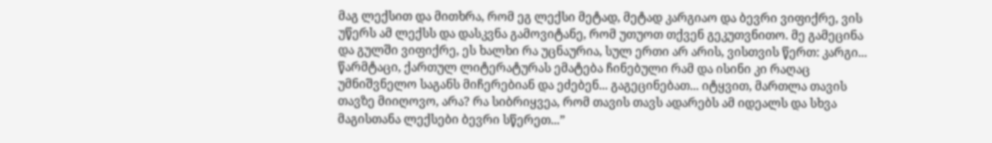მაგ ლექსით და მითხრა, რომ ეგ ლექსი მეტად, მეტად კარგიაო და ბევრი ვიფიქრე, ვის უწერს ამ ლექსს და დასკვნა გამოვიტანე, რომ უთუოთ თქვენ გეკუთვნითო. მე გამეცინა და გულში ვიფიქრე, ეს ხალხი რა უცნაურია, სულ ერთი არ არის, ვისთვის წერთ: კარგი... წარმტაცი, ქართულ ლიტერატურას ემატება ჩინებული რამ და ისინი კი რაღაც უმნიშვნელო საგანს მიჩერებიან და ეძებენ... გაგეცინებათ... იტყვით, მართლა თავის თავზე მიიღოვო, არა? რა სიბრიყვეა, რომ თავის თავს ადარებს ამ იდეალს და სხვა მაგისთანა ლექსები ბევრი სწერეთ...”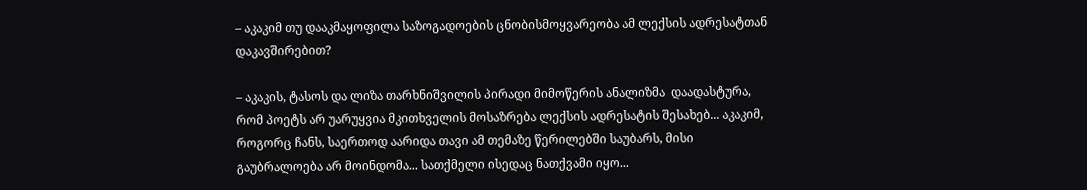– აკაკიმ თუ დააკმაყოფილა საზოგადოების ცნობისმოყვარეობა ამ ლექსის ადრესატთან დაკავშირებით?

– აკაკის, ტასოს და ლიზა თარხნიშვილის პირადი მიმოწერის ანალიზმა  დაადასტურა, რომ პოეტს არ უარუყვია მკითხველის მოსაზრება ლექსის ადრესატის შესახებ... აკაკიმ, როგორც ჩანს, საერთოდ აარიდა თავი ამ თემაზე წერილებში საუბარს, მისი გაუბრალოება არ მოინდომა... სათქმელი ისედაც ნათქვამი იყო...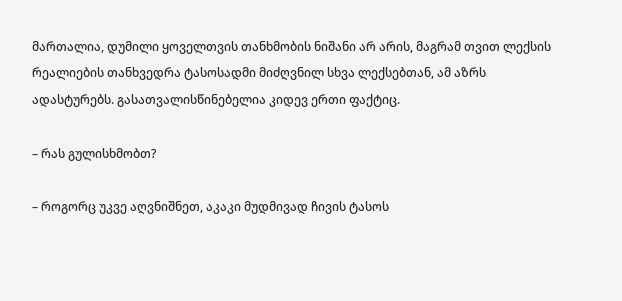მართალია, დუმილი ყოველთვის თანხმობის ნიშანი არ არის, მაგრამ თვით ლექსის რეალიების თანხვედრა ტასოსადმი მიძღვნილ სხვა ლექსებთან, ამ აზრს ადასტურებს. გასათვალისწინებელია კიდევ ერთი ფაქტიც.

– რას გულისხმობთ?

– როგორც უკვე აღვნიშნეთ, აკაკი მუდმივად ჩივის ტასოს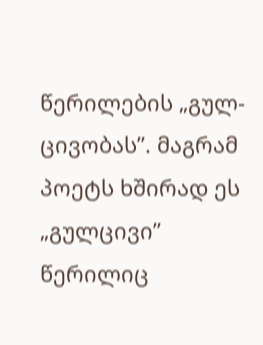წერილების „გულ-ცივობას”. მაგრამ პოეტს ხშირად ეს „გულცივი” წერილიც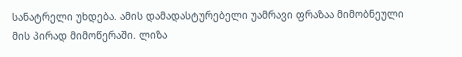სანატრელი უხდება. ამის დამადასტურებელი უამრავი ფრაზაა მიმობნეული მის პირად მიმოწერაში. ლიზა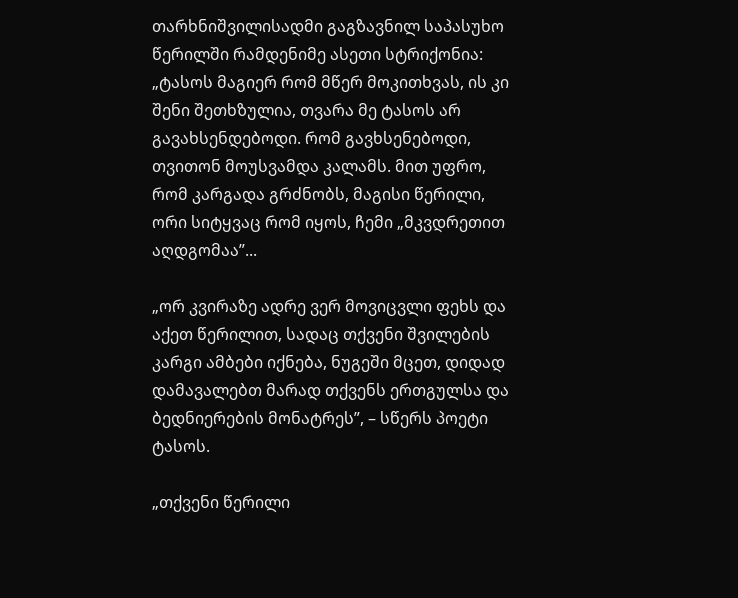თარხნიშვილისადმი გაგზავნილ საპასუხო წერილში რამდენიმე ასეთი სტრიქონია: „ტასოს მაგიერ რომ მწერ მოკითხვას, ის კი შენი შეთხზულია, თვარა მე ტასოს არ გავახსენდებოდი. რომ გავხსენებოდი, თვითონ მოუსვამდა კალამს. მით უფრო, რომ კარგადა გრძნობს, მაგისი წერილი, ორი სიტყვაც რომ იყოს, ჩემი „მკვდრეთით აღდგომაა”...

„ორ კვირაზე ადრე ვერ მოვიცვლი ფეხს და აქეთ წერილით, სადაც თქვენი შვილების კარგი ამბები იქნება, ნუგეში მცეთ, დიდად დამავალებთ მარად თქვენს ერთგულსა და ბედნიერების მონატრეს”, – სწერს პოეტი ტასოს.

„თქვენი წერილი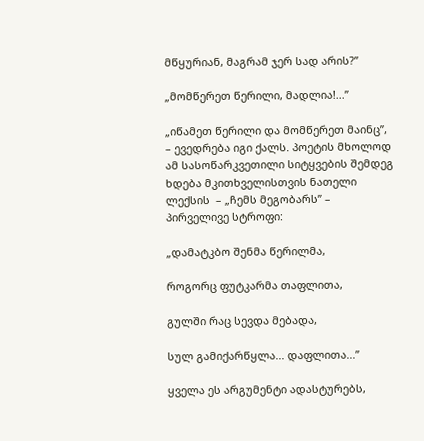მწყურიან, მაგრამ ჯერ სად არის?”

„მომწერეთ წერილი, მადლია!...”

„იწამეთ წერილი და მომწერეთ მაინც”, – ევედრება იგი ქალს. პოეტის მხოლოდ ამ სასოწარკვეთილი სიტყვების შემდეგ ხდება მკითხველისთვის ნათელი ლექსის  – „ჩემს მეგობარს” – პირველივე სტროფი:

„დამატკბო შენმა წერილმა,

როგორც ფუტკარმა თაფლითა,

გულში რაც სევდა მებადა,

სულ გამიქარწყლა... დაფლითა...”

ყველა ეს არგუმენტი ადასტურებს,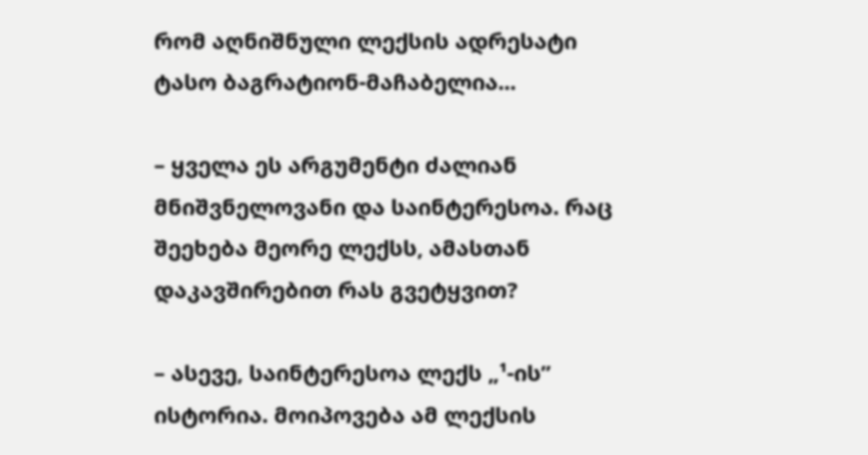რომ აღნიშნული ლექსის ადრესატი ტასო ბაგრატიონ-მაჩაბელია...

– ყველა ეს არგუმენტი ძალიან მნიშვნელოვანი და საინტერესოა. რაც შეეხება მეორე ლექსს, ამასთან დაკავშირებით რას გვეტყვით?

– ასევე, საინტერესოა ლექს „¹-ის” ისტორია. მოიპოვება ამ ლექსის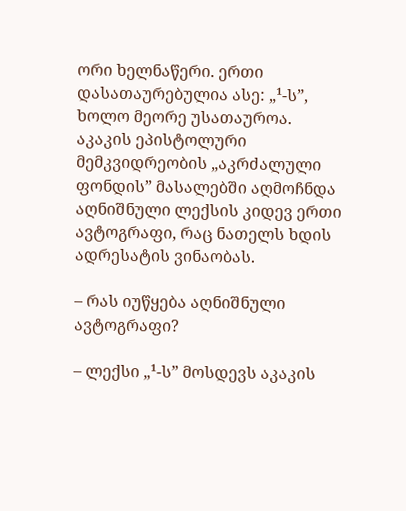ორი ხელნაწერი. ერთი დასათაურებულია ასე: „¹-ს”, ხოლო მეორე უსათაუროა. აკაკის ეპისტოლური მემკვიდრეობის „აკრძალული ფონდის” მასალებში აღმოჩნდა აღნიშნული ლექსის კიდევ ერთი ავტოგრაფი, რაც ნათელს ხდის ადრესატის ვინაობას.

– რას იუწყება აღნიშნული ავტოგრაფი?

– ლექსი „¹-ს” მოსდევს აკაკის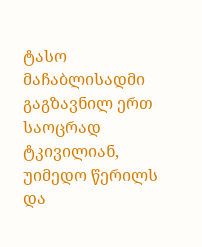ტასო მაჩაბლისადმი გაგზავნილ ერთ საოცრად ტკივილიან, უიმედო წერილს და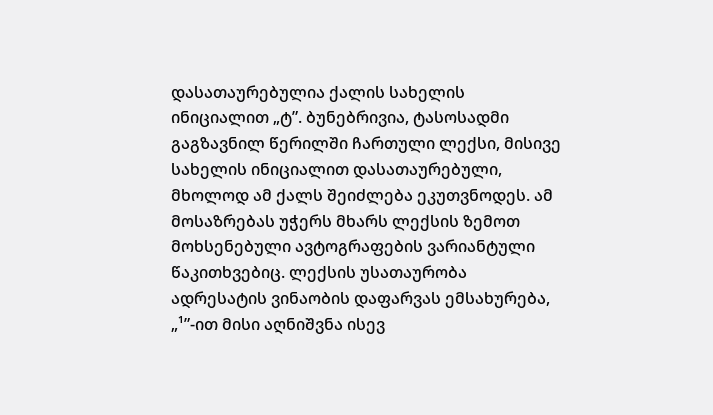დასათაურებულია ქალის სახელის ინიციალით „ტ”. ბუნებრივია, ტასოსადმი გაგზავნილ წერილში ჩართული ლექსი, მისივე სახელის ინიციალით დასათაურებული, მხოლოდ ამ ქალს შეიძლება ეკუთვნოდეს. ამ მოსაზრებას უჭერს მხარს ლექსის ზემოთ მოხსენებული ავტოგრაფების ვარიანტული წაკითხვებიც. ლექსის უსათაურობა ადრესატის ვინაობის დაფარვას ემსახურება, „¹”-ით მისი აღნიშვნა ისევ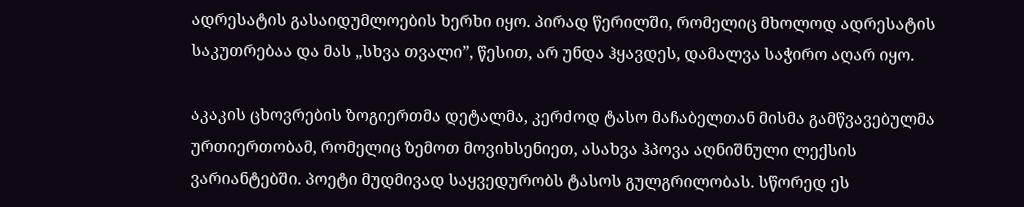ადრესატის გასაიდუმლოების ხერხი იყო. პირად წერილში, რომელიც მხოლოდ ადრესატის საკუთრებაა და მას „სხვა თვალი”, წესით, არ უნდა ჰყავდეს, დამალვა საჭირო აღარ იყო.

აკაკის ცხოვრების ზოგიერთმა დეტალმა, კერძოდ ტასო მაჩაბელთან მისმა გამწვავებულმა ურთიერთობამ, რომელიც ზემოთ მოვიხსენიეთ, ასახვა ჰპოვა აღნიშნული ლექსის ვარიანტებში. პოეტი მუდმივად საყვედურობს ტასოს გულგრილობას. სწორედ ეს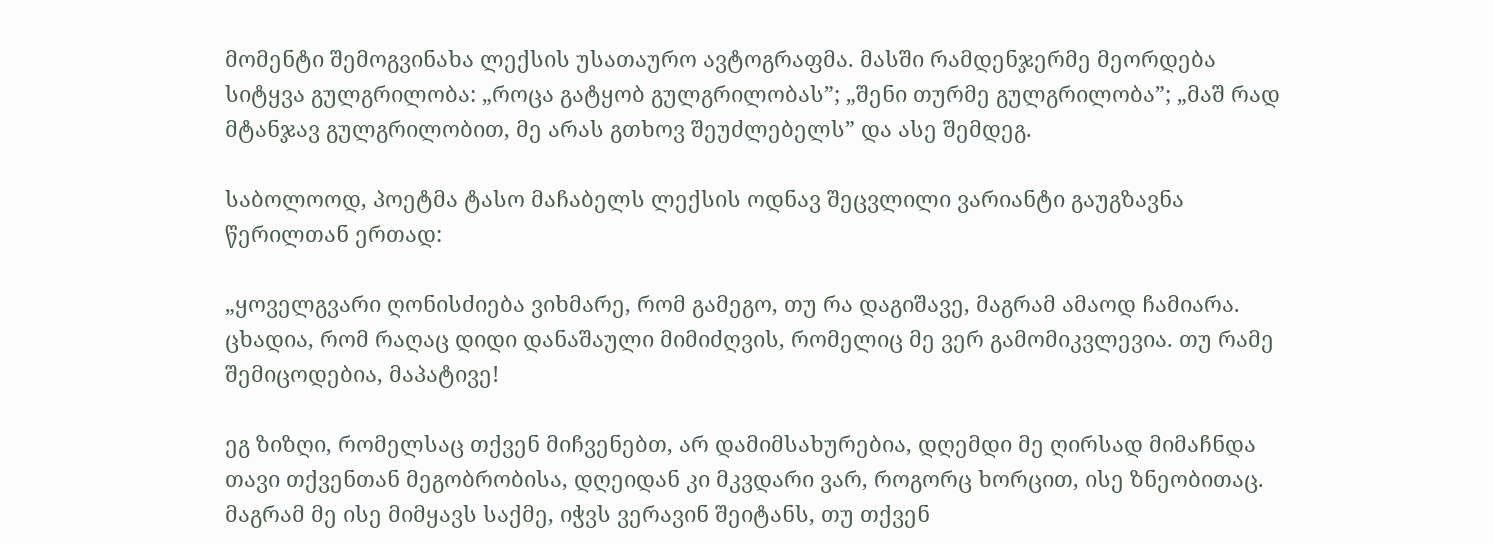მომენტი შემოგვინახა ლექსის უსათაურო ავტოგრაფმა. მასში რამდენჯერმე მეორდება სიტყვა გულგრილობა: „როცა გატყობ გულგრილობას”; „შენი თურმე გულგრილობა”; „მაშ რად მტანჯავ გულგრილობით, მე არას გთხოვ შეუძლებელს” და ასე შემდეგ.

საბოლოოდ, პოეტმა ტასო მაჩაბელს ლექსის ოდნავ შეცვლილი ვარიანტი გაუგზავნა წერილთან ერთად:

„ყოველგვარი ღონისძიება ვიხმარე, რომ გამეგო, თუ რა დაგიშავე, მაგრამ ამაოდ ჩამიარა. ცხადია, რომ რაღაც დიდი დანაშაული მიმიძღვის, რომელიც მე ვერ გამომიკვლევია. თუ რამე შემიცოდებია, მაპატივე!

ეგ ზიზღი, რომელსაც თქვენ მიჩვენებთ, არ დამიმსახურებია, დღემდი მე ღირსად მიმაჩნდა თავი თქვენთან მეგობრობისა, დღეიდან კი მკვდარი ვარ, როგორც ხორცით, ისე ზნეობითაც. მაგრამ მე ისე მიმყავს საქმე, იჭვს ვერავინ შეიტანს, თუ თქვენ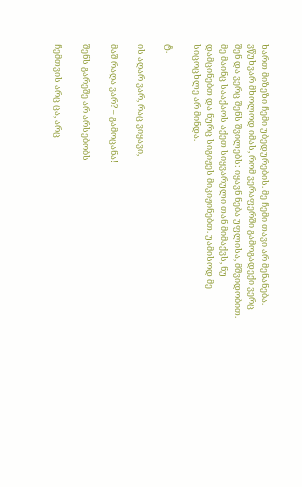ხართ მიზეზი ჩემი უბედურების. მე ჩემი თავი არ მენანება. ვწუხვარ მხოლოდ იმას, რომ ვერაფერში გამოგადექი ვერც შენ და ვერც შენს შვილებს: იყავნ ნება უფლისა, მშვიდობით. მე მაინც სააქაოს აქეთ სიყვარული თან მიმაქვს, ნუ დამცინებთ და ნურც სიგიჟეს მიკიჟინებთ. უამისოდ მე სიცოცხლე არ მინდა.

ტ.

ის აღარ ვარ, რაც ვიყავი,

მაშ რაღა ვარ? – გამოცანა!

შენს გარეშე არ არსებობს

ჩემთვის არც ცა, არც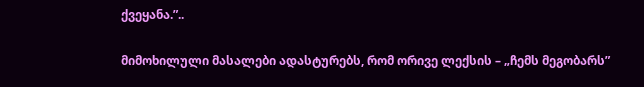ქვეყანა.”..

მიმოხილული მასალები ადასტურებს, რომ ორივე ლექსის – „ჩემს მეგობარს”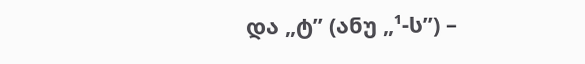და „ტ” (ანუ „¹-ს”) –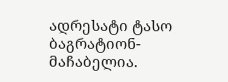ადრესატი ტასო ბაგრატიონ-მაჩაბელია.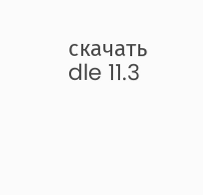скачать dle 11.3